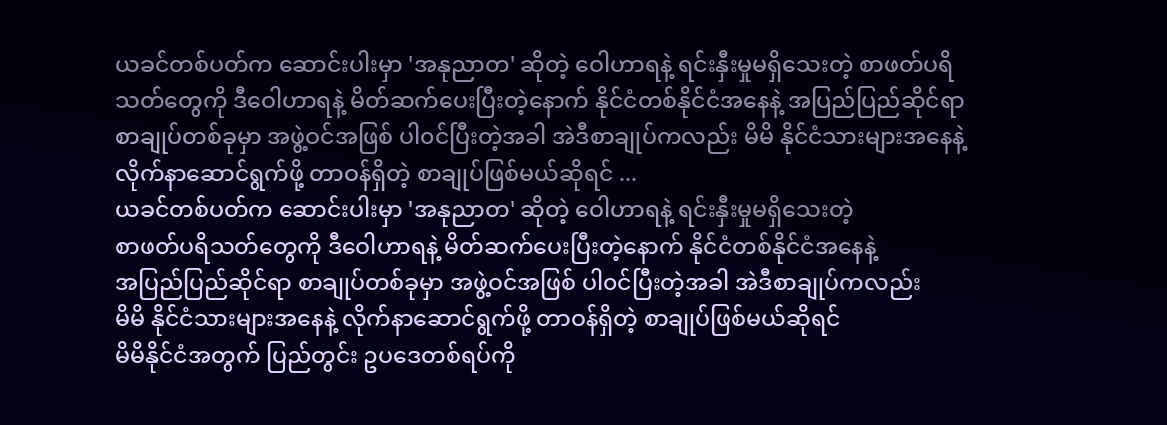ယခင်တစ်ပတ်က ဆောင်းပါးမှာ 'အနုညာတ' ဆိုတဲ့ ဝေါဟာရနဲ့ ရင်းနှီးမှုမရှိသေးတဲ့ စာဖတ်ပရိသတ်တွေကို ဒီဝေါဟာရနဲ့ မိတ်ဆက်ပေးပြီးတဲ့နောက် နိုင်ငံတစ်နိုင်ငံအနေနဲ့ အပြည်ပြည်ဆိုင်ရာ စာချုပ်တစ်ခုမှာ အဖွဲ့ဝင်အဖြစ် ပါ၀င်ပြီးတဲ့အခါ အဲဒီစာချုပ်ကလည်း မိမိ နိုင်ငံသားများအနေနဲ့ လိုက်နာဆောင်ရွက်ဖို့ တာဝန်ရှိတဲ့ စာချုပ်ဖြစ်မယ်ဆိုရင် ...
ယခင်တစ်ပတ်က ဆောင်းပါးမှာ 'အနုညာတ' ဆိုတဲ့ ဝေါဟာရနဲ့ ရင်းနှီးမှုမရှိသေးတဲ့
စာဖတ်ပရိသတ်တွေကို ဒီဝေါဟာရနဲ့ မိတ်ဆက်ပေးပြီးတဲ့နောက် နိုင်ငံတစ်နိုင်ငံအနေနဲ့
အပြည်ပြည်ဆိုင်ရာ စာချုပ်တစ်ခုမှာ အဖွဲ့ဝင်အဖြစ် ပါ၀င်ပြီးတဲ့အခါ အဲဒီစာချုပ်ကလည်း
မိမိ နိုင်ငံသားများအနေနဲ့ လိုက်နာဆောင်ရွက်ဖို့ တာဝန်ရှိတဲ့ စာချုပ်ဖြစ်မယ်ဆိုရင်
မိမိနိုင်ငံအတွက် ပြည်တွင်း ဥပဒေတစ်ရပ်ကို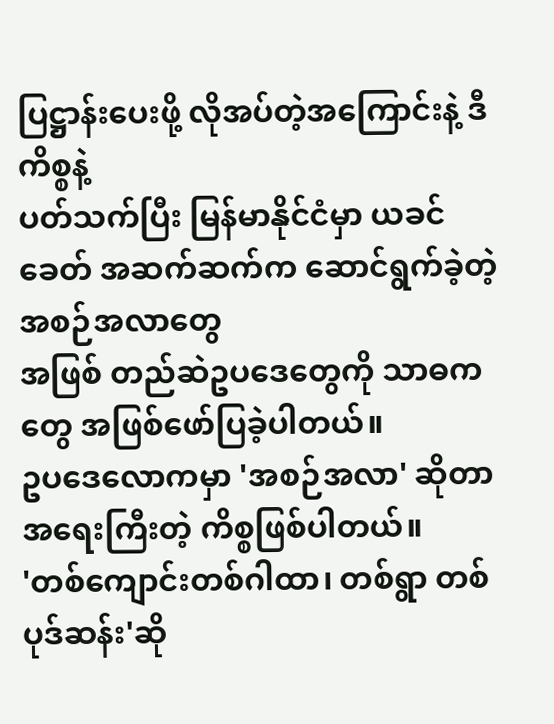ပြဋ္ဌာန်းပေးဖို့ လိုအပ်တဲ့အကြောင်းနဲ့ ဒီကိစ္စနဲ့
ပတ်သက်ပြီး မြန်မာနိုင်ငံမှာ ယခင်ခေတ် အဆက်ဆက်က ဆောင်ရွက်ခဲ့တဲ့ အစဉ်အလာတွေ
အဖြစ် တည်ဆဲဥပဒေတွေကို သာဓကတွေ အဖြစ်ဖော်ပြခဲ့ပါတယ်။
ဥပဒေလောကမှာ 'အစဉ်အလာ' ဆိုတာ အရေးကြီးတဲ့ ကိစ္စဖြစ်ပါတယ်။
'တစ်ကျောင်းတစ်ဂါထာ၊ တစ်ရွာ တစ်ပုဒ်ဆန်း'ဆို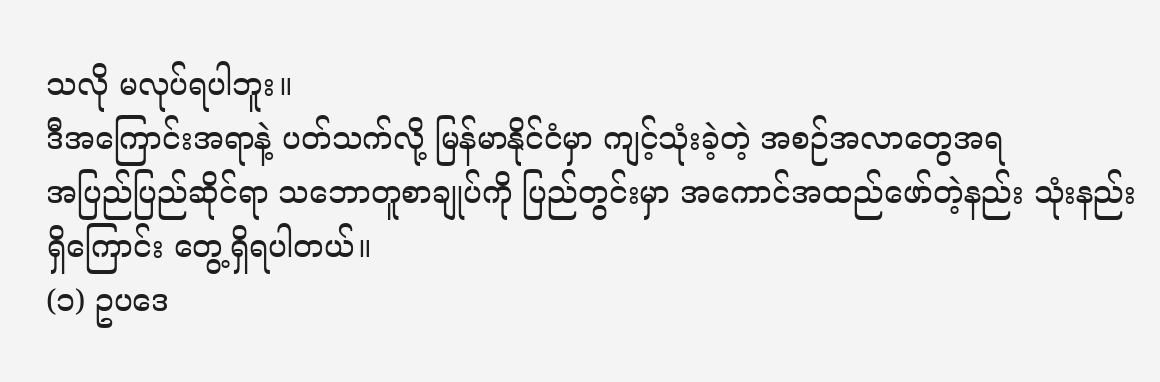သလို မလုပ်ရပါဘူး။
ဒီအကြောင်းအရာနဲ့ ပတ်သက်လို့ မြန်မာနိုင်ငံမှာ ကျင့်သုံးခဲ့တဲ့ အစဉ်အလာတွေအရ
အပြည်ပြည်ဆိုင်ရာ သဘောတူစာချုပ်ကို ပြည်တွင်းမှာ အကောင်အထည်ဖော်တဲ့နည်း သုံးနည်း
ရှိကြောင်း တွေ့ရှိရပါတယ်။
(၁) ဥပဒေ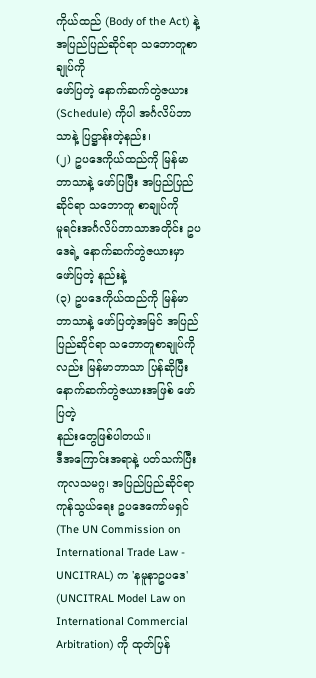ကိုယ်ထည် (Body of the Act) နဲ့ အပြည်ပြည်ဆိုင်ရာ သဘောတူစာချုပ်ကို
ဖော်ပြတဲ့ နောက်ဆက်တွဲဇယား (Schedule) ကိုပါ အင်္ဂလိပ်ဘာသာနဲ့ ပြဋ္ဌာန်းတဲ့နည်း၊
(၂) ဥပဒေကိုယ်ထည်ကို မြန်မာဘာသာနဲ့ ဖော်ပြပြီး အပြည်ပြည်ဆိုင်ရာ သဘောတူ စာချုပ်ကို
မူရင်းအင်္ဂလိပ်ဘာသာအတိုင်း ဥပဒေရဲ့ နောက်ဆက်တွဲဇယားမှာ ဖော်ပြတဲ့ နည်းနဲ့
(၃) ဥပဒေကိုယ်ထည်ကို မြန်မာဘာသာနဲ့ ဖော်ပြတဲ့အမြင် အပြည်ပြည်ဆိုင်ရာ သဘောတူစာချုပ်ကိုလည်း မြန်မာဘာသာ ပြန်ဆိုပြီး နောက်ဆက်တွဲဇယားအဖြစ် ဖော်ပြတဲ့
နည်းတွေဖြစ်ပါတယ်။
ဒီအကြောင်းအရာနဲ့ ပတ်သက်ပြီး ကုလသမဂ္ဂ၊ အပြည်ပြည်ဆိုင်ရာကုန်သွယ်ရေး ဥပဒေကော်မရှင်
(The UN Commission on International Trade Law - UNCITRAL) က 'နမူနာဥပဒေ'
(UNCITRAL Model Law on International Commercial Arbitration) ကို ထုတ်ပြန်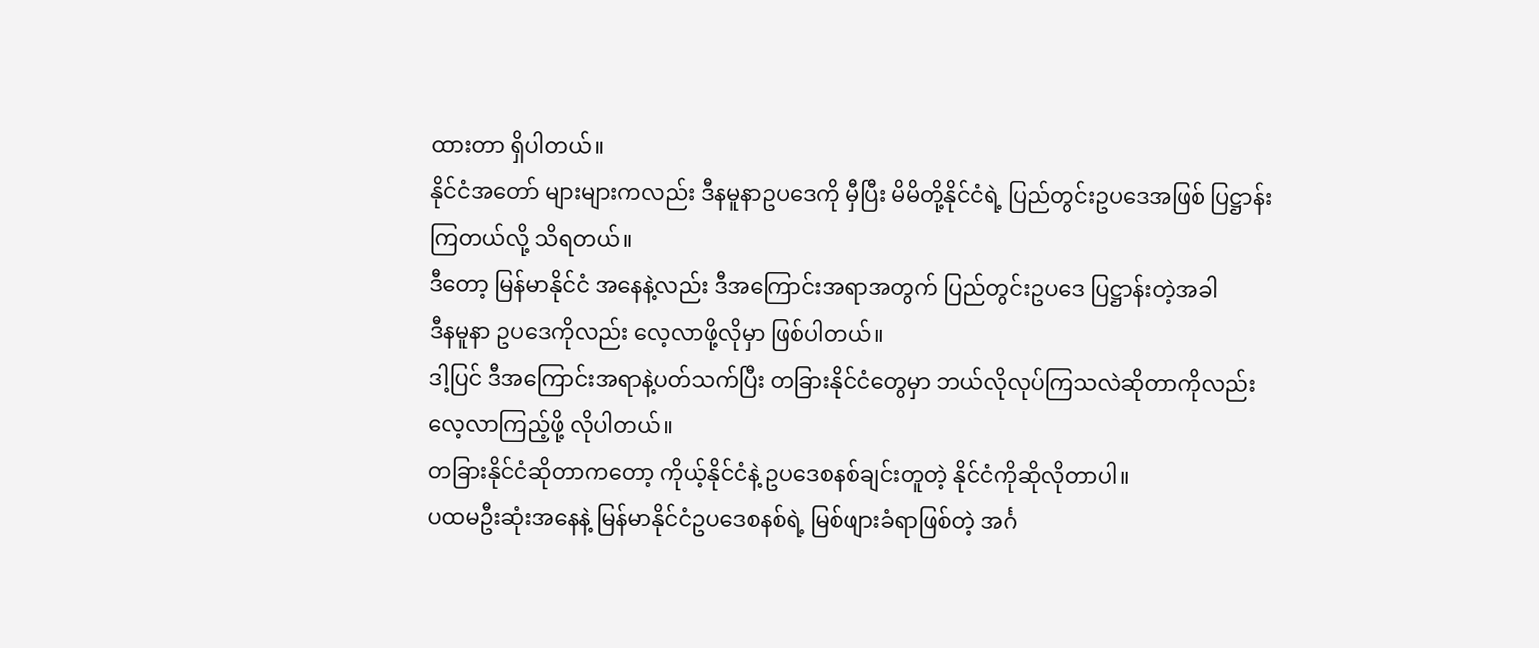ထားတာ ရှိပါတယ်။
နိုင်ငံအတော် များများကလည်း ဒီနမူနာဥပဒေကို မှီပြီး မိမိတို့နိုင်ငံရဲ့ ပြည်တွင်းဥပဒေအဖြစ် ပြဋ္ဌာန်း
ကြတယ်လို့ သိရတယ်။
ဒီတော့ မြန်မာနိုင်ငံ အနေနဲ့လည်း ဒီအကြောင်းအရာအတွက် ပြည်တွင်းဥပဒေ ပြဋ္ဌာန်းတဲ့အခါ
ဒီနမူနာ ဥပဒေကိုလည်း လေ့လာဖို့လိုမှာ ဖြစ်ပါတယ်။
ဒါ့ပြင် ဒီအကြောင်းအရာနဲ့ပတ်သက်ပြီး တခြားနိုင်ငံတွေမှာ ဘယ်လိုလုပ်ကြသလဲဆိုတာကိုလည်း
လေ့လာကြည့်ဖို့ လိုပါတယ်။
တခြားနိုင်ငံဆိုတာကတော့ ကိုယ့်နိုင်ငံနဲ့ ဥပဒေစနစ်ချင်းတူတဲ့ နိုင်ငံကိုဆိုလိုတာပါ။
ပထမဦးဆုံးအနေနဲ့ မြန်မာနိုင်ငံဥပဒေစနစ်ရဲ့ မြစ်ဖျားခံရာဖြစ်တဲ့ အင်္ဂ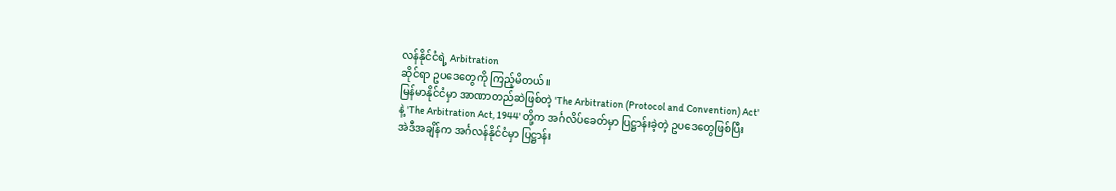လန်နိုင်ငံရဲ့ Arbitration
ဆိုင်ရာ ဥပဒေတွေကို ကြည့်မိတယ်။
မြန်မာနိုင်ငံမှာ အာဏာတည်ဆဲဖြစ်တဲ့ 'The Arbitration (Protocol and Convention) Act'
နဲ့ 'The Arbitration Act, 1944' တို့က အင်္ဂလိပ်ခေတ်မှာ ပြဋ္ဌာန်းခဲ့တဲ့ ဥပဒေတွေဖြစ်ပြီး
အဲဒီအချိန်က အင်္ဂလန်နိုင်ငံမှာ ပြဋ္ဌာန်း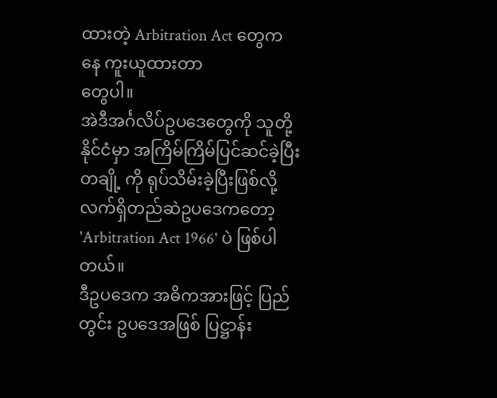ထားတဲ့ Arbitration Act တွေကနေ ကူးယူထားတာ
တွေပါ။
အဲဒီအင်္ဂလိပ်ဥပဒေတွေကို သူတို့ နိုင်ငံမှာ အကြိမ်ကြိမ်ပြင်ဆင်ခဲ့ပြီး တချို့ ကို ရုပ်သိမ်းခဲ့ပြီးဖြစ်လို့
လက်ရှိတည်ဆဲဥပဒေကတော့ 'Arbitration Act 1966' ပဲ ဖြစ်ပါတယ်။
ဒီဥပဒေက အဓိကအားဖြင့် ပြည်တွင်း ဥပဒေအဖြစ် ပြဋ္ဌာန်း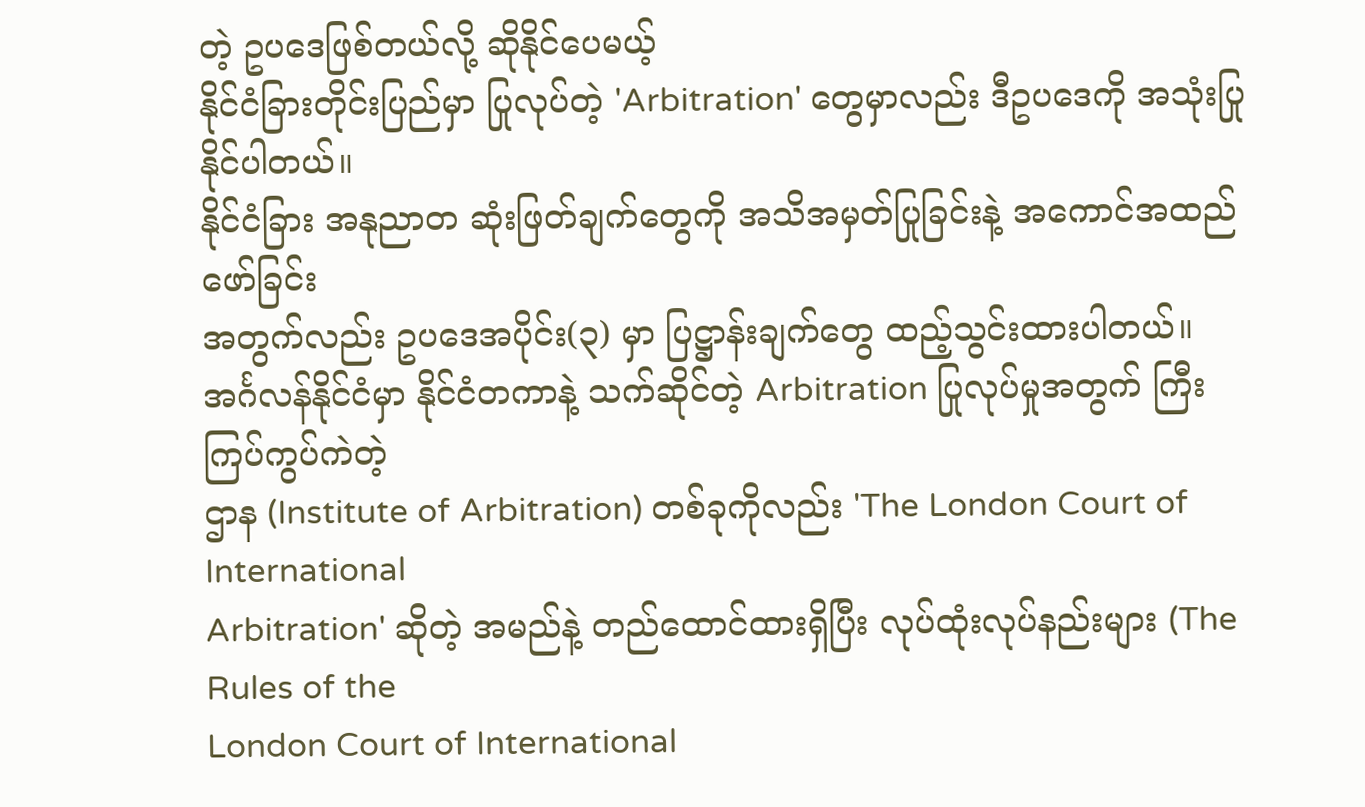တဲ့ ဥပဒေဖြစ်တယ်လို့ ဆိုနိုင်ပေမယ့်
နိုင်ငံခြားတိုင်းပြည်မှာ ပြုလုပ်တဲ့ 'Arbitration' တွေမှာလည်း ဒီဥပဒေကို အသုံးပြုနိုင်ပါတယ်။
နိုင်ငံခြား အနုညာတ ဆုံးဖြတ်ချက်တွေကို အသိအမှတ်ပြုခြင်းနဲ့ အကောင်အထည်ဖော်ခြင်း
အတွက်လည်း ဥပဒေအပိုင်း(၃) မှာ ပြဋ္ဌာန်းချက်တွေ ထည့်သွင်းထားပါတယ်။
အင်္ဂလန်နိုင်ငံမှာ နိုင်ငံတကာနဲ့ သက်ဆိုင်တဲ့ Arbitration ပြုလုပ်မှုအတွက် ကြီးကြပ်ကွပ်ကဲတဲ့
ဌာန (Institute of Arbitration) တစ်ခုကိုလည်း 'The London Court of International
Arbitration' ဆိုတဲ့ အမည်နဲ့ တည်ထောင်ထားရှိပြီး လုပ်ထုံးလုပ်နည်းများ (The Rules of the
London Court of International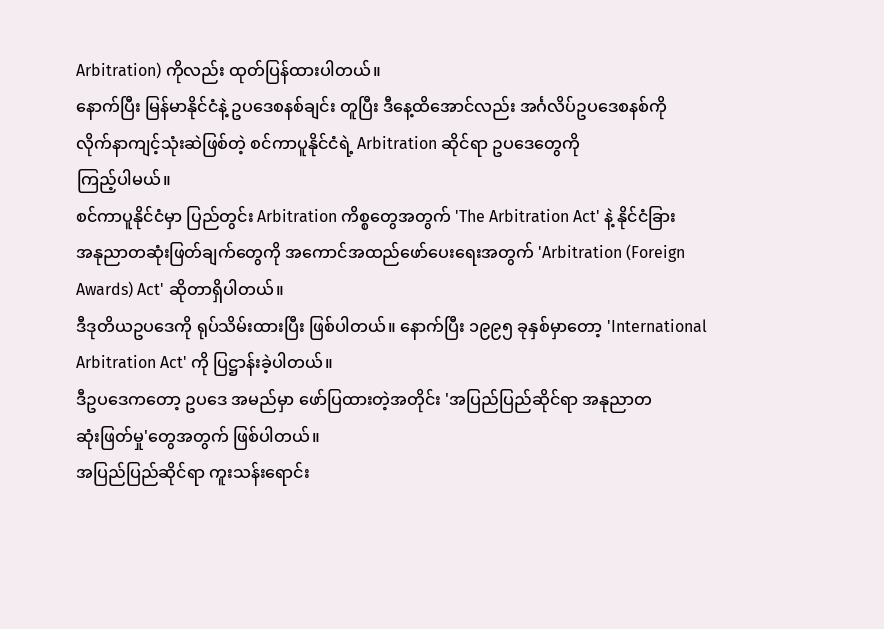Arbitration) ကိုလည်း ထုတ်ပြန်ထားပါတယ်။
နောက်ပြီး မြန်မာနိုင်ငံနဲ့ ဥပဒေစနစ်ချင်း တူပြီး ဒီနေ့ထိအောင်လည်း အင်္ဂလိပ်ဥပဒေစနစ်ကို
လိုက်နာကျင့်သုံးဆဲဖြစ်တဲ့ စင်ကာပူနိုင်ငံရဲ့ Arbitration ဆိုင်ရာ ဥပဒေတွေကို
ကြည့်ပါမယ်။
စင်ကာပူနိုင်ငံမှာ ပြည်တွင်း Arbitration ကိစ္စတွေအတွက် 'The Arbitration Act' နဲ့ နိုင်ငံခြား
အနုညာတဆုံးဖြတ်ချက်တွေကို အကောင်အထည်ဖော်ပေးရေးအတွက် 'Arbitration (Foreign
Awards) Act' ဆိုတာရှိပါတယ်။
ဒီဒုတိယဥပဒေကို ရုပ်သိမ်းထားပြီး ဖြစ်ပါတယ်။ နောက်ပြီး ၁၉၉၅ ခုနှစ်မှာတော့ 'International
Arbitration Act' ကို ပြဋ္ဌာန်းခဲ့ပါတယ်။
ဒီဥပဒေကတော့ ဥပဒေ အမည်မှာ ဖော်ပြထားတဲ့အတိုင်း 'အပြည်ပြည်ဆိုင်ရာ အနုညာတ
ဆုံးဖြတ်မှု'တွေအတွက် ဖြစ်ပါတယ်။
အပြည်ပြည်ဆိုင်ရာ ကူးသန်းရောင်း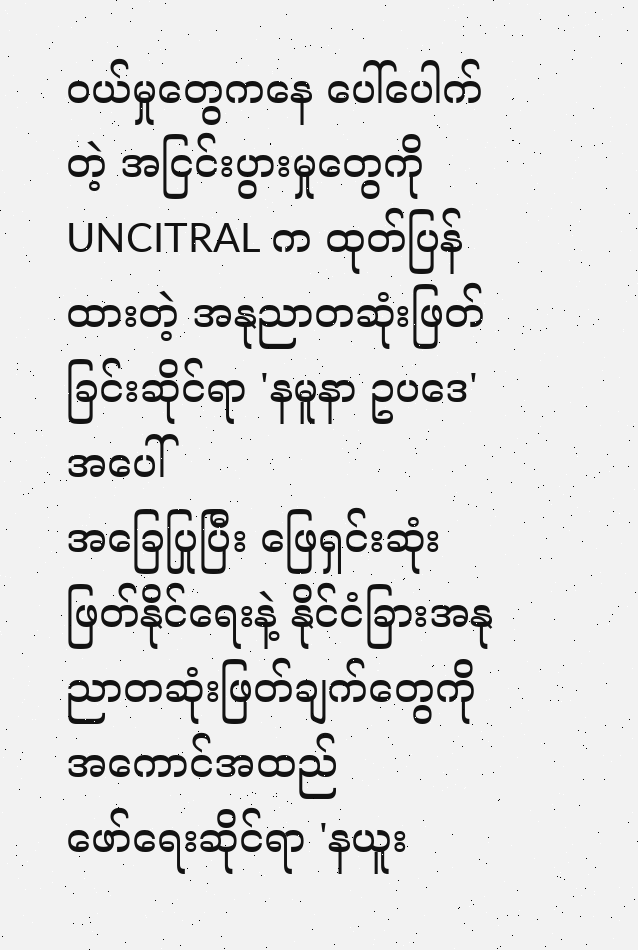ဝယ်မှုတွေကနေ ပေါ်ပေါက်တဲ့ အငြင်းပွားမှုတွေကို
UNCITRAL က ထုတ်ပြန်ထားတဲ့ အနုညာတဆုံးဖြတ်ခြင်းဆိုင်ရာ 'နမူနာ ဥပဒေ'အပေါ်
အခြေပြုပြီး ဖြေရှင်းဆုံးဖြတ်နိုင်ရေးနဲ့ နိုင်ငံခြားအနုညာတဆုံးဖြတ်ချက်တွေကို အကောင်အထည်
ဖော်ရေးဆိုင်ရာ 'နယူး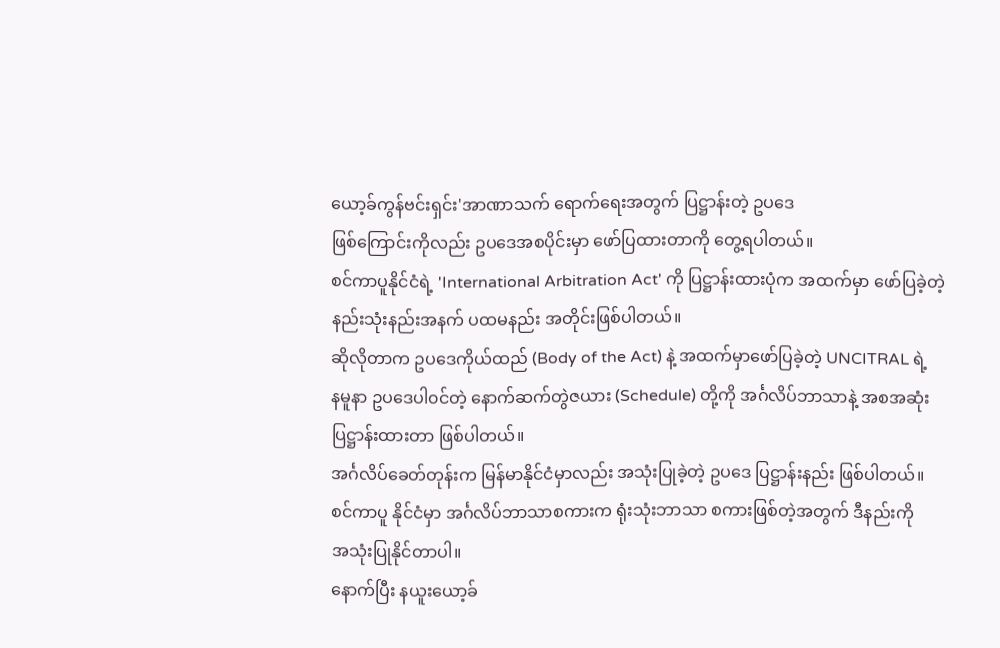ယော့ခ်ကွန်ဗင်းရှင်း'အာဏာသက် ရောက်ရေးအတွက် ပြဋ္ဌာန်းတဲ့ ဥပဒေ
ဖြစ်ကြောင်းကိုလည်း ဥပဒေအစပိုင်းမှာ ဖော်ပြထားတာကို တွေ့ရပါတယ်။
စင်ကာပူနိုင်ငံရဲ့ 'International Arbitration Act' ကို ပြဋ္ဌာန်းထားပုံက အထက်မှာ ဖော်ပြခဲ့တဲ့
နည်းသုံးနည်းအနက် ပထမနည်း အတိုင်းဖြစ်ပါတယ်။
ဆိုလိုတာက ဥပဒေကိုယ်ထည် (Body of the Act) နဲ့ အထက်မှာဖော်ပြခဲ့တဲ့ UNCITRAL ရဲ့
နမူနာ ဥပဒေပါ၀င်တဲ့ နောက်ဆက်တွဲဇယား (Schedule) တို့ကို အင်္ဂလိပ်ဘာသာနဲ့ အစအဆုံး
ပြဋ္ဌာန်းထားတာ ဖြစ်ပါတယ်။
အင်္ဂလိပ်ခေတ်တုန်းက မြန်မာနိုင်ငံမှာလည်း အသုံးပြုခဲ့တဲ့ ဥပဒေ ပြဋ္ဌာန်းနည်း ဖြစ်ပါတယ်။
စင်ကာပူ နိုင်ငံမှာ အင်္ဂလိပ်ဘာသာစကားက ရုံးသုံးဘာသာ စကားဖြစ်တဲ့အတွက် ဒီနည်းကို
အသုံးပြုနိုင်တာပါ။
နောက်ပြီး နယူးယော့ခ်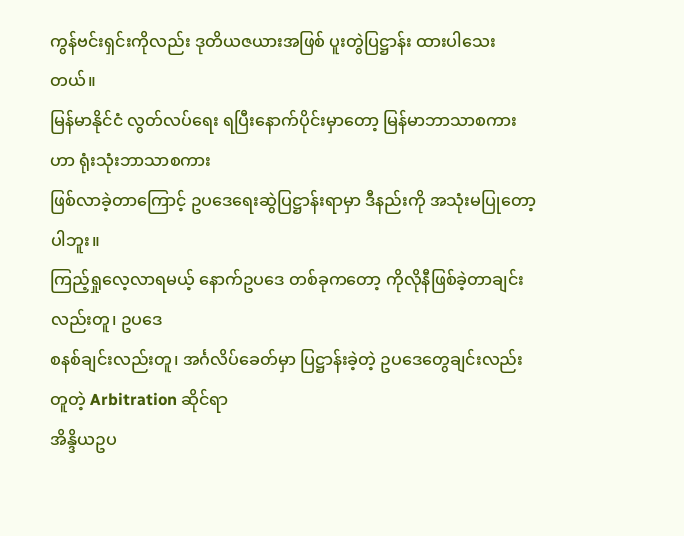ကွန်ဗင်းရှင်းကိုလည်း ဒုတိယဇယားအဖြစ် ပူးတွဲပြဋ္ဌာန်း ထားပါသေးတယ်။
မြန်မာနိုင်ငံ လွတ်လပ်ရေး ရပြီးနောက်ပိုင်းမှာတော့ မြန်မာဘာသာစကားဟာ ရုံးသုံးဘာသာစကား
ဖြစ်လာခဲ့တာကြောင့် ဥပဒေရေးဆွဲပြဋ္ဌာန်းရာမှာ ဒီနည်းကို အသုံးမပြုတော့ပါဘူး။
ကြည့်ရှုလေ့လာရမယ့် နောက်ဥပဒေ တစ်ခုကတော့ ကိုလိုနီဖြစ်ခဲ့တာချင်းလည်းတူ၊ ဥပဒေ
စနစ်ချင်းလည်းတူ၊ အင်္ဂလိပ်ခေတ်မှာ ပြဋ္ဌာန်းခဲ့တဲ့ ဥပဒေတွေချင်းလည်းတူတဲ့ Arbitration ဆိုင်ရာ
အိန္ဒိယဥပ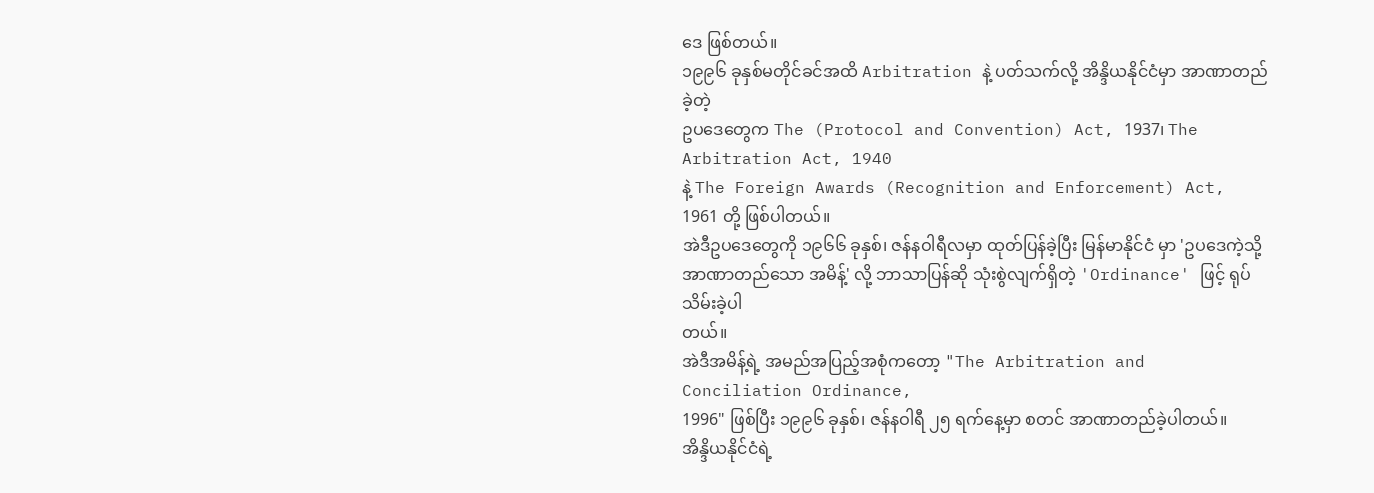ဒေ ဖြစ်တယ်။
၁၉၉၆ ခုနှစ်မတိုင်ခင်အထိ Arbitration နဲ့ ပတ်သက်လို့ အိန္ဒိယနိုင်ငံမှာ အာဏာတည်ခဲ့တဲ့
ဥပဒေတွေက The (Protocol and Convention) Act, 1937၊ The Arbitration Act, 1940
နဲ့ The Foreign Awards (Recognition and Enforcement) Act, 1961 တို့ ဖြစ်ပါတယ်။
အဲဒီဥပဒေတွေကို ၁၉၆၆ ခုနှစ်၊ ဇန်နဝါရီလမှာ ထုတ်ပြန်ခဲ့ပြီး မြန်မာနိုင်ငံ မှာ 'ဥပဒေကဲ့သို့
အာဏာတည်သော အမိန့်' လို့ ဘာသာပြန်ဆို သုံးစွဲလျက်ရှိတဲ့ 'Ordinance' ဖြင့် ရုပ်သိမ်းခဲ့ပါ
တယ်။
အဲဒီအမိန့်ရဲ့ အမည်အပြည့်အစုံကတော့ "The Arbitration and Conciliation Ordinance,
1996" ဖြစ်ပြီး ၁၉၉၆ ခုနှစ်၊ ဇန်နဝါရီ ၂၅ ရက်နေ့မှာ စတင် အာဏာတည်ခဲ့ပါတယ်။
အိန္ဒိယနိုင်ငံရဲ့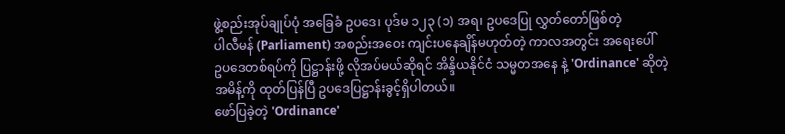ဖွဲ့စည်းအုပ်ချုပ်ပုံ အခြေခံ ဥပဒေ၊ ပုဒ်မ ၁၂၃ (၁) အရ၊ ဥပဒေပြု လွှတ်တော်ဖြစ်တဲ့
ပါလီမန် (Parliament) အစည်းအဝေး ကျင်းပနေချိန်မဟုတ်တဲ့ ကာလအတွင်း အရေးပေါ်
ဥပဒေတစ်ရပ်ကို ပြဋ္ဌာန်းဖို့ လိုအပ်မယ်ဆိုရင် အိန္ဒိယနိုင်ငံ သမ္မတအနေ နဲ့ 'Ordinance' ဆိုတဲ့
အမိန့်ကို ထုတ်ပြန်ပြီ ဥပဒေပြဋ္ဌာန်းခွင့်ရှိပါတယ်။
ဖော်ပြခဲ့တဲ့ 'Ordinance'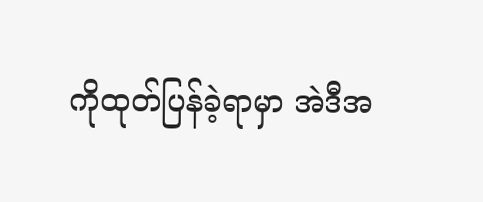ကိုထုတ်ပြန်ခဲ့ရာမှာ အဲဒီအ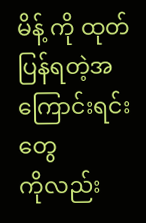မိန့် ကို ထုတ်ပြန်ရတဲ့အကြောင်းရင်းတွေ
ကိုလည်း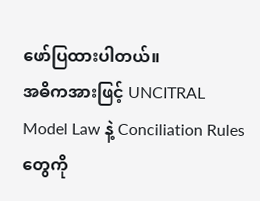ဖော်ပြထားပါတယ်။
အဓိကအားဖြင့် UNCITRAL Model Law နဲ့ Conciliation Rules တွေကို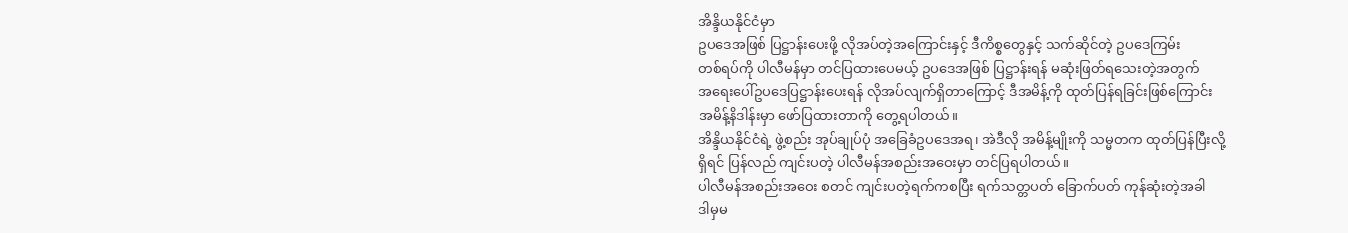အိန္ဒိယနိုင်ငံမှာ
ဥပဒေအဖြစ် ပြဋ္ဌာန်းပေးဖို့ လိုအပ်တဲ့အကြောင်းနှင့် ဒီကိစ္စတွေနှင့် သက်ဆိုင်တဲ့ ဥပဒေကြမ်း
တစ်ရပ်ကို ပါလီမန်မှာ တင်ပြထားပေမယ့် ဥပဒေအဖြစ် ပြဋ္ဌာန်းရန် မဆုံးဖြတ်ရသေးတဲ့အတွက်
အရေးပေါ်ဥပဒေပြဋ္ဌာန်းပေးရန် လိုအပ်လျက်ရှိတာကြောင့် ဒီအမိန့်ကို ထုတ်ပြန်ရခြင်းဖြစ်ကြောင်း
အမိန့်နိဒါန်းမှာ ဖော်ပြထားတာကို တွေ့ရပါတယ်။
အိန္ဒိယနိုင်ငံရဲ့ ဖွဲ့စည်း အုပ်ချုပ်ပုံ အခြေခံဥပဒေအရ၊ အဲဒီလို အမိန့်မျိုးကို သမ္မတက ထုတ်ပြန်ပြီးလို့
ရှိရင် ပြန်လည် ကျင်းပတဲ့ ပါလီမန်အစည်းအဝေးမှာ တင်ပြရပါတယ်။
ပါလီမန်အစည်းအဝေး စတင် ကျင်းပတဲ့ရက်ကစပြီး ရက်သတ္တပတ် ခြောက်ပတ် ကုန်ဆုံးတဲ့အခါ
ဒါမှမ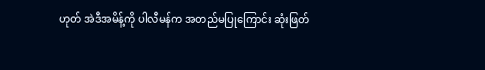ဟုတ် အဲဒီအမိန့်ကို ပါလီမန်က အတည်မပြုကြောင်း ဆုံးဖြတ်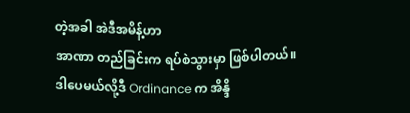တဲ့အခါ အဲဒီအမိန့်ဟာ
အာဏာ တည်ခြင်းက ရပ်စဲသွားမှာ ဖြစ်ပါတယ်။
ဒါပေမယ်လို့ဒီ Ordinance က အိန္ဒိ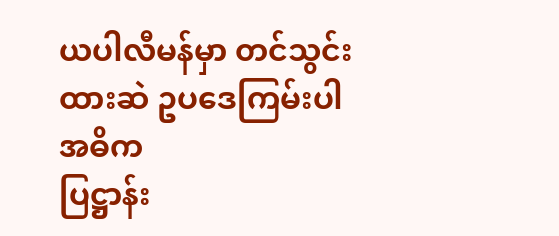ယပါလီမန်မှာ တင်သွင်းထားဆဲ ဥပဒေကြမ်းပါ အဓိက
ပြဋ္ဌာန်း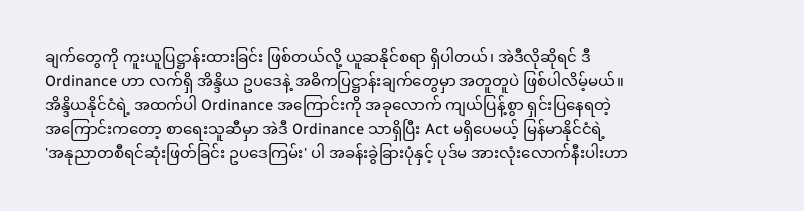ချက်တွေကို ကူးယူပြဋ္ဌာန်းထားခြင်း ဖြစ်တယ်လို့ ယူဆနိုင်စရာ ရှိပါတယ်၊ အဲဒီလိုဆိုရင် ဒီ
Ordinance ဟာ လက်ရှိ အိန္ဒိယ ဥပဒေနဲ့ အဓိကပြဋ္ဌာန်းချက်တွေမှာ အတူတူပဲ ဖြစ်ပါလိမ့်မယ်။
အိန္ဒိယနိုင်ငံရဲ့ အထက်ပါ Ordinance အကြောင်းကို အခုလောက် ကျယ်ပြန့်စွာ ရှင်းပြနေရတဲ့
အကြောင်းကတော့ စာရေးသူဆီမှာ အဲဒီ Ordinance သာရှိပြီး Act မရှိပေမယ့် မြန်မာနိုင်ငံရဲ့
'အနုညာတစီရင်ဆုံးဖြတ်ခြင်း ဥပဒေကြမ်း' ပါ အခန်းခွဲခြားပုံနှင့် ပုဒ်မ အားလုံးလောက်နီးပါးဟာ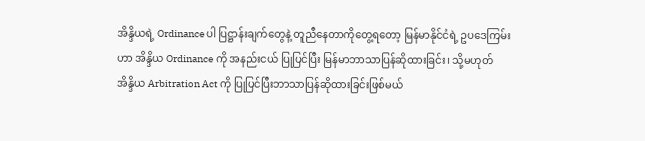အိန္ဒိယရဲ့ Ordinance ပါ ပြဋ္ဌာန်းချက်တွေနဲ့ တူညီနေတာကိုတွေ့ရတော့ မြန်မာနိုင်ငံရဲ့ ဥပဒေကြမ်း
ဟာ အိန္ဒိယ Ordinance ကို အနည်းငယ် ပြုပြင်ပြီး မြန်မာဘာသာပြန်ဆိုထားခြင်း၊ သို့မဟုတ်
အိန္ဒိယ Arbitration Act ကို ပြုပြင်ပြီးဘာသာပြန်ဆိုထားခြင်းဖြစ်မယ်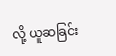လို့ ယူဆခြင်း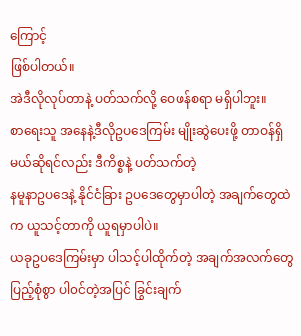ကြောင့်
ဖြစ်ပါတယ်။
အဲဒီလိုလုပ်တာနဲ့ ပတ်သက်လို့ ဝေဖန်စရာ မရှိပါဘူး။
စာရေးသူ အနေနဲ့ဒီလိုဥပဒေကြမ်း မျိုးဆွဲပေးဖို့ တာဝန်ရှိမယ်ဆိုရင်လည်း ဒီကိစ္စနဲ့ ပတ်သက်တဲ့
နမူနာဥပဒေနဲ့ နိုင်ငံခြား ဥပဒေတွေမှာပါတဲ့ အချက်တွေထဲက ယူသင့်တာကို ယူရမှာပါပဲ။
ယခုဥပဒေကြမ်းမှာ ပါသင့်ပါထိုက်တဲ့ အချက်အလက်တွေ ပြည့်စုံစွာ ပါ၀င်တဲ့အပြင် ခြွင်းချက်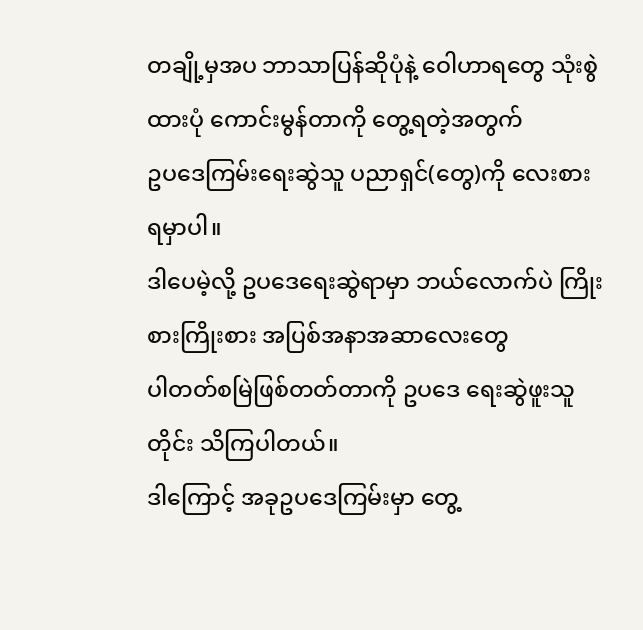တချို့မှအပ ဘာသာပြန်ဆိုပုံနဲ့ ဝေါဟာရတွေ သုံးစွဲထားပုံ ကောင်းမွန်တာကို တွေ့ရတဲ့အတွက်
ဥပဒေကြမ်းရေးဆွဲသူ ပညာရှင်(တွေ)ကို လေးစားရမှာပါ။
ဒါပေမဲ့လို့ ဥပဒေရေးဆွဲရာမှာ ဘယ်လောက်ပဲ ကြိုးစားကြိုးစား အပြစ်အနာအဆာလေးတွေ
ပါတတ်စမြဲဖြစ်တတ်တာကို ဥပဒေ ရေးဆွဲဖူးသူတိုင်း သိကြပါတယ်။
ဒါကြောင့် အခုဥပဒေကြမ်းမှာ တွေ့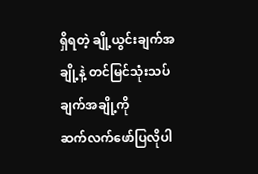ရှိရတဲ့ ချို့ယွင်းချက်အချို့နဲ့ တင်မြင်သုံးသပ်ချက်အချို့ကို
ဆက်လက်ဖော်ပြလိုပါ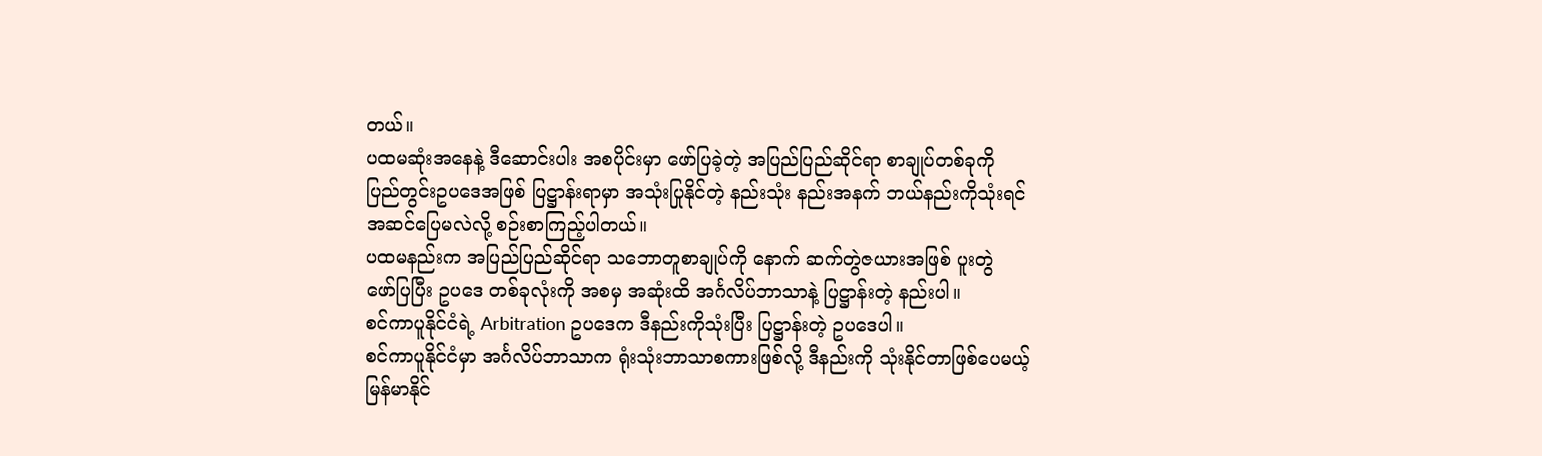တယ်။
ပထမဆုံးအနေနဲ့ ဒီဆောင်းပါး အစပိုင်းမှာ ဖော်ပြခဲ့တဲ့ အပြည်ပြည်ဆိုင်ရာ စာချုပ်တစ်ခုကို
ပြည်တွင်းဥပဒေအဖြစ် ပြဋ္ဌာန်းရာမှာ အသုံးပြုနိုင်တဲ့ နည်းသုံး နည်းအနက် ဘယ်နည်းကိုသုံးရင်
အဆင်ပြေမလဲလို့ စဉ်းစာကြည့်ပါတယ်။
ပထမနည်းက အပြည်ပြည်ဆိုင်ရာ သဘောတူစာချုပ်ကို နောက် ဆက်တွဲဇယားအဖြစ် ပူးတွဲ
ဖော်ပြပြီး ဥပဒေ တစ်ခုလုံးကို အစမှ အဆုံးထိ အင်္ဂလိပ်ဘာသာနဲ့ ပြဋ္ဌာန်းတဲ့ နည်းပါ။
စင်ကာပူနိုင်ငံရဲ့ Arbitration ဥပဒေက ဒီနည်းကိုသုံးပြီး ပြဋ္ဌာန်းတဲ့ ဥပဒေပါ။
စင်ကာပူနိုင်ငံမှာ အင်္ဂလိပ်ဘာသာက ရုံးသုံးဘာသာစကားဖြစ်လို့ ဒီနည်းကို သုံးနိုင်တာဖြစ်ပေမယ့်
မြန်မာနိုင်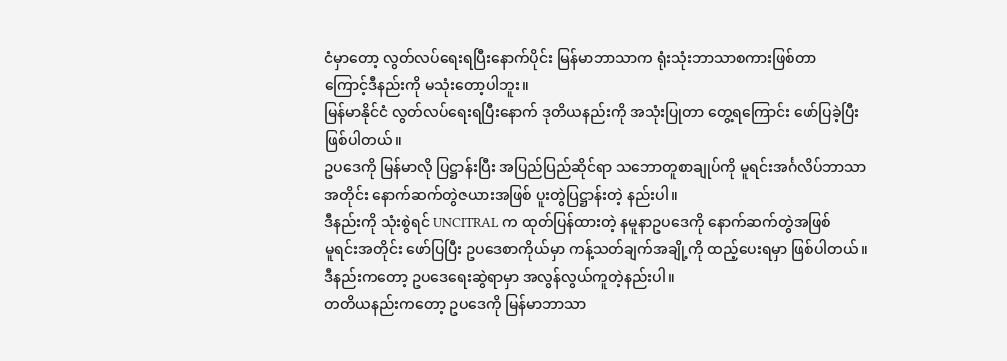ငံမှာတော့ လွတ်လပ်ရေးရပြီးနောက်ပိုင်း မြန်မာဘာသာက ရုံးသုံးဘာသာစကားဖြစ်တာ
ကြောင့်ဒီနည်းကို မသုံးတော့ပါဘူး။
မြန်မာနိုင်ငံ လွတ်လပ်ရေးရပြီးနောက် ဒုတိယနည်းကို အသုံးပြုတာ တွေ့ရကြောင်း ဖော်ပြခဲ့ပြီး
ဖြစ်ပါတယ်။
ဥပဒေကို မြန်မာလို ပြဋ္ဌာန်းပြီး အပြည်ပြည်ဆိုင်ရာ သဘောတူစာချုပ်ကို မူရင်းအင်္ဂလိပ်ဘာသာ
အတိုင်း နောက်ဆက်တွဲဇယားအဖြစ် ပူးတွဲပြဋ္ဌာန်းတဲ့ နည်းပါ။
ဒီနည်းကို သုံးစွဲရင် UNCITRAL က ထုတ်ပြန်ထားတဲ့ နမူနာဥပဒေကို နောက်ဆက်တွဲအဖြစ်
မူရင်းအတိုင်း ဖော်ပြပြီး ဥပဒေစာကိုယ်မှာ ကန့်သတ်ချက်အချို့ကို ထည့်ပေးရမှာ ဖြစ်ပါတယ်။
ဒီနည်းကတော့ ဥပဒေရေးဆွဲရာမှာ အလွန်လွယ်ကူတဲ့နည်းပါ။
တတိယနည်းကတော့ ဥပဒေကို မြန်မာဘာသာ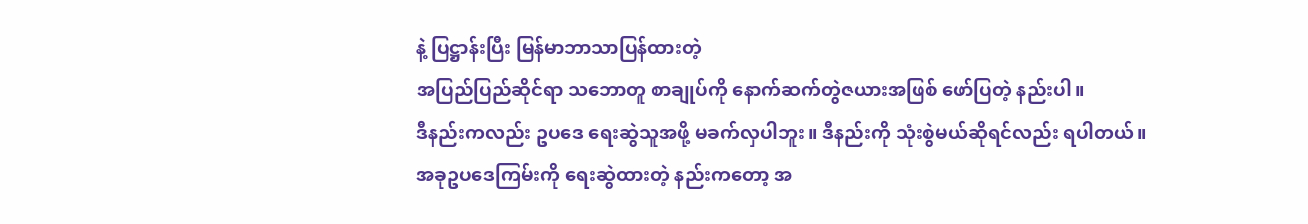နဲ့ ပြဋ္ဌာန်းပြီး မြန်မာဘာသာပြန်ထားတဲ့
အပြည်ပြည်ဆိုင်ရာ သဘောတူ စာချုပ်ကို နောက်ဆက်တွဲဇယားအဖြစ် ဖော်ပြတဲ့ နည်းပါ။
ဒီနည်းကလည်း ဥပဒေ ရေးဆွဲသူအဖို့ မခက်လှပါဘူး။ ဒီနည်းကို သုံးစွဲမယ်ဆိုရင်လည်း ရပါတယ်။
အခုဥပဒေကြမ်းကို ရေးဆွဲထားတဲ့ နည်းကတော့ အ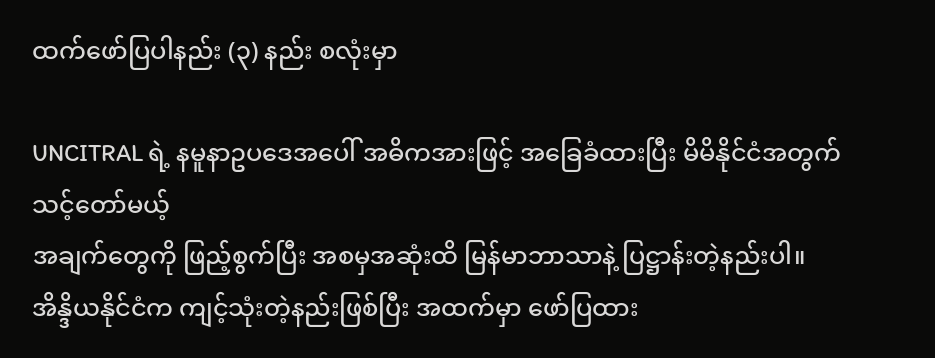ထက်ဖော်ပြပါနည်း (၃) နည်း စလုံးမှာ

UNCITRAL ရဲ့ နမူနာဥပဒေအပေါ် အဓိကအားဖြင့် အခြေခံထားပြီး မိမိနိုင်ငံအတွက် သင့်တော်မယ့်
အချက်တွေကို ဖြည့်စွက်ပြီး အစမှအဆုံးထိ မြန်မာဘာသာနဲ့ ပြဋ္ဌာန်းတဲ့နည်းပါ။
အိန္ဒိယနိုင်ငံက ကျင့်သုံးတဲ့နည်းဖြစ်ပြီး အထက်မှာ ဖော်ပြထား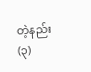တဲ့နည်း (၃)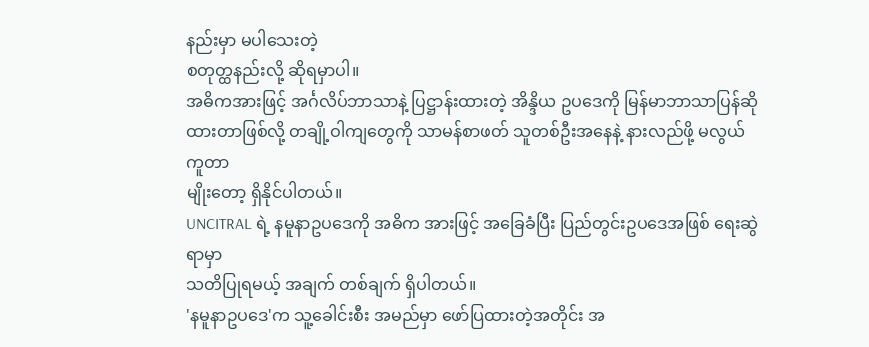နည်းမှာ မပါသေးတဲ့
စတုတ္ထနည်းလို့ ဆိုရမှာပါ။
အဓိကအားဖြင့် အင်္ဂလိပ်ဘာသာနဲ့ ပြဋ္ဌာန်းထားတဲ့ အိန္ဒိယ ဥပဒေကို မြန်မာဘာသာပြန်ဆို
ထားတာဖြစ်လို့ တချို့ဝါကျတွေကို သာမန်စာဖတ် သူတစ်ဦးအနေနဲ့ နားလည်ဖို့ မလွယ်ကူတာ
မျိုးတော့ ရှိနိုင်ပါတယ်။
UNCITRAL ရဲ့ နမူနာဥပဒေကို အဓိက အားဖြင့် အခြေခံပြီး ပြည်တွင်းဥပဒေအဖြစ် ရေးဆွဲရာမှာ
သတိပြုရမယ့် အချက် တစ်ချက် ရှိပါတယ်။
'နမူနာဥပဒေ'က သူ့ခေါင်းစီး အမည်မှာ ဖော်ပြထားတဲ့အတိုင်း အ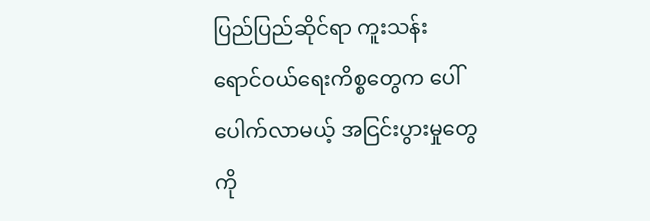ပြည်ပြည်ဆိုင်ရာ ကူးသန်း
ရောင်ဝယ်ရေးကိစ္စတွေက ပေါ်ပေါက်လာမယ့် အငြင်းပွားမှုတွေကို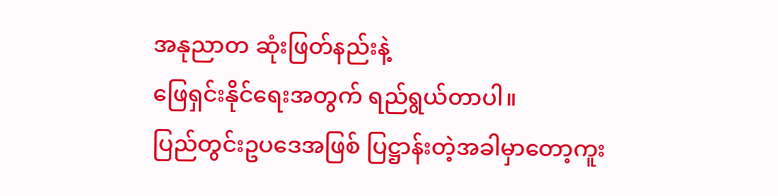အနုညာတ ဆုံးဖြတ်နည်းနဲ့
ဖြေရှင်းနိုင်ရေးအတွက် ရည်ရွယ်တာပါ။
ပြည်တွင်းဥပဒေအဖြစ် ပြဋ္ဌာန်းတဲ့အခါမှာတော့ကူး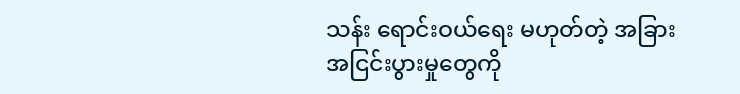သန်း ရောင်းဝယ်ရေး မဟုတ်တဲ့ အခြား
အငြင်းပွားမှုတွေကို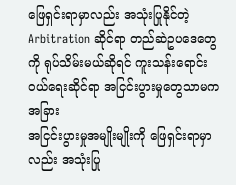ဖြေရှင်းရာမှာလည်း အသုံးပြုနိုင်တဲ့ Arbitration ဆိုင်ရာ တည်ဆဲဥပဒေတွေ
ကို ရုပ်သိမ်းမယ်ဆိုရင် ကူးသန်းရောင်းဝယ်ရေးဆိုင်ရာ အငြင်းပွားမှုတွေသာမက အခြား
အငြင်းပွားမှုအမျိုးမျိုးကို ဖြေရှင်းရာမှာလည်း အသုံးပြု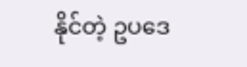နိုင်တဲ့ ဥပဒေ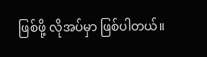ဖြစ်ဖို့ လိုအပ်မှာ ဖြစ်ပါတယ်။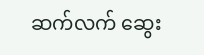ဆက်လက် ဆွေး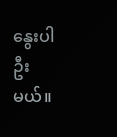နွေးပါဦးမယ်။